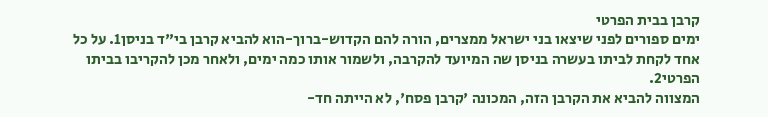קרבן בבית הפרטי
ימים ספורים לפני שיצאו בני ישראל ממצרים, הורה להם הקדוש-ברוך-הוא להביא קרבן בי"ד בניסן1. על כל אחד לקחת לביתו בעשרה בניסן שה המיועד להקרבה, ולשמור אותו כמה ימים, ולאחר מכן להקריבו בביתו הפרטי2.
המצווה להביא את הקרבן הזה, המכונה 'קרבן פסח', לא הייתה חד-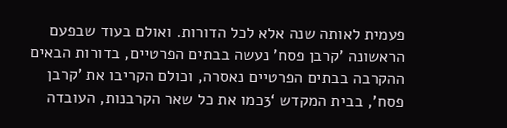פעמית לאותה שנה אלא לכל הדורות. ואולם בעוד שבפעם הראשונה 'קרבן פסח' נעשה בבתים הפרטיים, בדורות הבאים ההקרבה בבתים הפרטיים נאסרה, וכולם הקריבו את 'קרבן פסח', בבית המקדש ‘3כמו את כל שאר הקרבנות, העובדה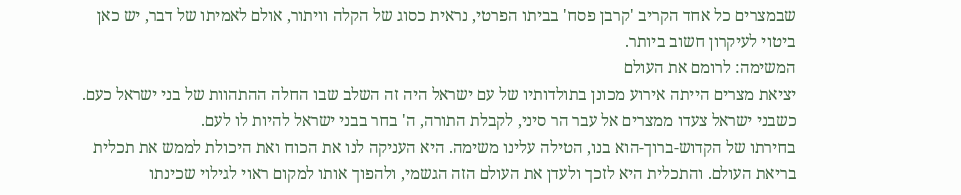שבמצרים כל אחד הקריב 'קרבן פסח' בביתו הפרטי, נראית כסוג של הקלה וויתור, אולם לאמיתו של דבר, יש כאן ביטוי לעיקרון חשוב ביותר.
המשימה: לרומם את העולם
יציאת מצרים הייתה אירוע מכונן בתולדותיו של עם ישראל היה זה השלב שבו החלה ההתהוות של בני ישראל כעם. כשבני ישראל צעדו ממצרים אל עבר הר סיני, לקבלת התורה, ה' בחר בבני ישראל להיות לו לעם.
בחירתו של הקדוש-ברוך-הוא בנו, הטילה עלינו משימה. היא העניקה לנו את הכוח ואת היכולת לממש את תכלית בריאת העולם. והתכלית היא לזכך ולעדן את העולם הזה הגשמי, ולהפוך אותו למקום ראוי לגילוי שכינתו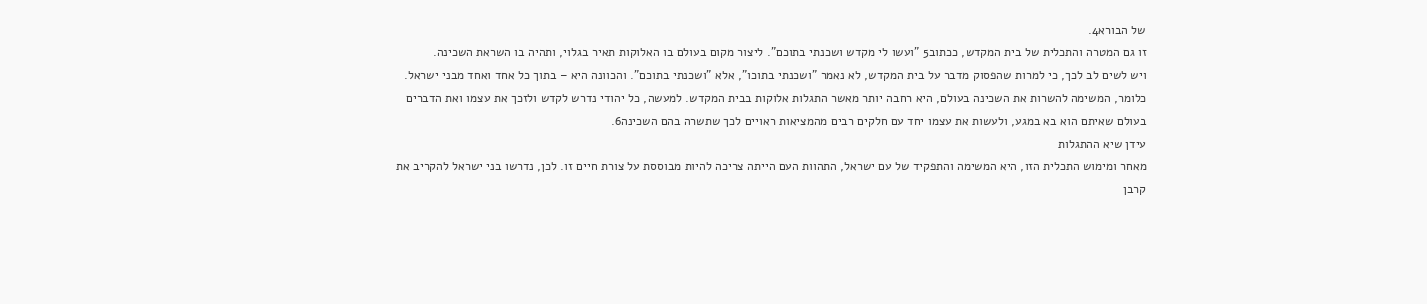של הבורא4.
זו גם המטרה והתכלית של בית המקדש, ככתוב5 "ועשו לי מקדש ושכנתי בתוכם". ליצור מקום בעולם בו האלוקות תאיר בגלוי, ותהיה בו השראת השכינה.
ויש לשים לב לכך, כי למרות שהפסוק מדבר על בית המקדש, לא נאמר "ושכנתי בתוכו", אלא "ושכנתי בתוכם". והכוונה היא – בתוך כל אחד ואחד מבני ישראל. כלומר, המשימה להשרות את השכינה בעולם, היא רחבה יותר מאשר התגלות אלוקות בבית המקדש. למעשה, כל יהודי נדרש לקדש ולזכך את עצמו ואת הדברים בעולם שאיתם הוא בא במגע, ולעשות את עצמו יחד עם חלקים רבים מהמציאות ראויים לכך שתשרה בהם השכינה6.
עידן שיא ההתגלות
מאחר ומימוש התכלית הזו, היא המשימה והתפקיד של עם ישראל, התהוות העם הייתה צריכה להיות מבוססת על צורת חיים זו. לכן, נדרשו בני ישראל להקריב את קרבן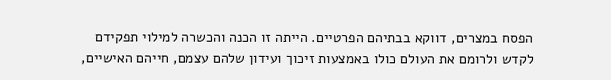הפסח במצרים, דווקא בבתיהם הפרטיים. הייתה זו הכנה והכשרה למילוי תפקידם לקדש ולרומם את העולם כולו באמצעות זיכוך ועידון שלהם עצמם, חייהם האישיים,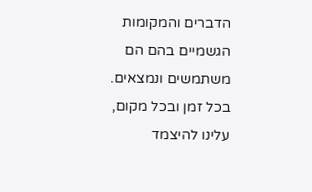הדברים והמקומות הגשמיים בהם הם משתמשים ונמצאים.
בכל זמן ובכל מקום, עלינו להיצמד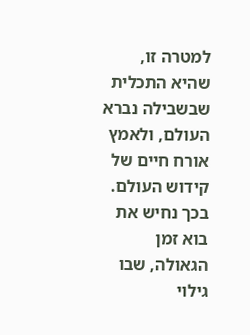למטרה זו, שהיא התכלית שבשבילה נברא העולם, ולאמץ אורח חיים של קידוש העולם. בכך נחיש את בוא זמן הגאולה, שבו גילוי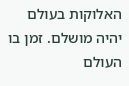האלוקות בעולם יהיה מושלם. זמן בו העולם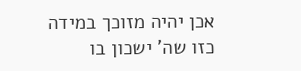אכן יהיה מזוכך במידה כזו שה' ישכון בו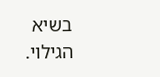בשיא הגילוי.